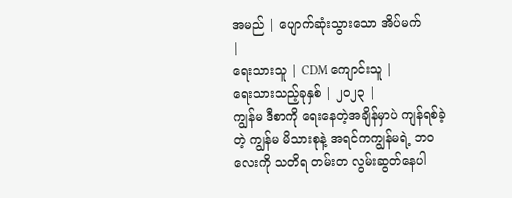အမည် | ပျောက်ဆုံးသွားသော အိပ်မက်
|
ရေးသားသူ | CDM ကျောင်းသူ |
ရေးသားသည့်ခုနှစ် | ၂၀၂၃ |
ကျွန်မ ဒီစာကို ရေးနေတဲ့အချိန်မှာပဲ ကျန်ရစ်ခဲ့တဲ့ ကျွန်မ မိသားစုနဲ့ အရင်ကကျွန်မရဲ့ ဘဝလေးကို သတိရ တမ်းတ လွမ်းဆွတ်နေပါ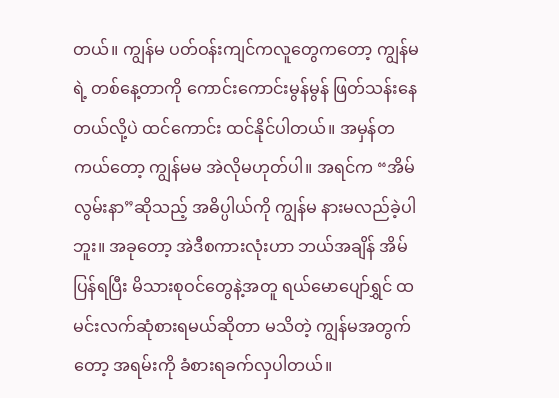တယ်။ ကျွန်မ ပတ်ဝန်းကျင်ကလူတွေကတော့ ကျွန်မရဲ့ တစ်နေ့တာကို ကောင်းကောင်းမွန်မွန် ဖြတ်သန်းနေတယ်လို့ပဲ ထင်ကောင်း ထင်နိုင်ပါတယ်။ အမှန်တကယ်တော့ ကျွန်မမ အဲလိုမဟုတ်ပါ။ အရင်က “အိမ်လွမ်းနာ”ဆိုသည့် အဓိပ္ပါယ်ကို ကျွန်မ နားမလည်ခဲ့ပါဘူး။ အခုတော့ အဲဒီစကားလုံးဟာ ဘယ်အချိန် အိမ်ပြန်ရပြီး မိသားစုဝင်တွေနဲ့အတူ ရယ်မောပျော်ရွှင် ထမင်းလက်ဆုံစားရမယ်ဆိုတာ မသိတဲ့ ကျွန်မအတွက်တော့ အရမ်းကို ခံစားရခက်လှပါတယ်။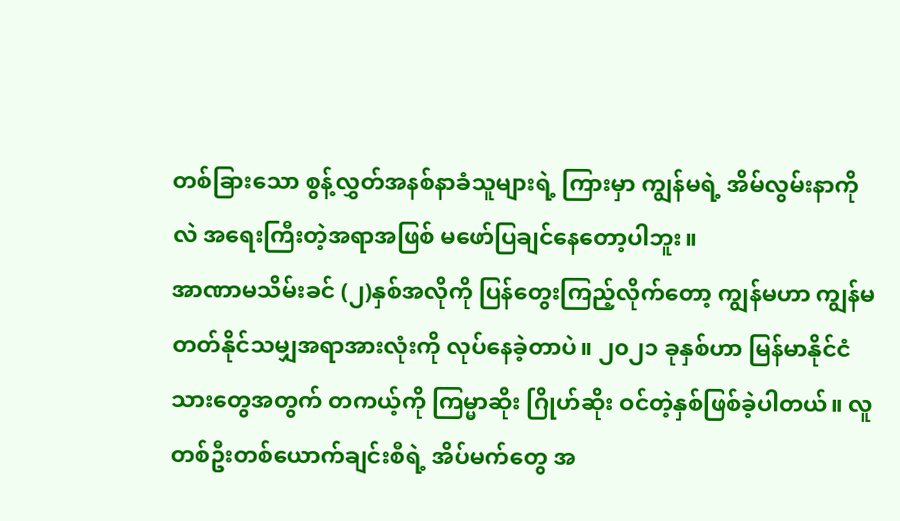တစ်ခြားသော စွန့်လွှတ်အနစ်နာခံသူများရဲ့ ကြားမှာ ကျွန်မရဲ့ အိမ်လွမ်းနာကိုလဲ အရေးကြီးတဲ့အရာအဖြစ် မဖော်ပြချင်နေတော့ပါဘူး။
အာဏာမသိမ်းခင် (၂)နှစ်အလိုကို ပြန်တွေးကြည့်လိုက်တော့ ကျွန်မဟာ ကျွန်မတတ်နိုင်သမျှအရာအားလုံးကို လုပ်နေခဲ့တာပဲ။ ၂၀၂၁ ခုနှစ်ဟာ မြန်မာနိုင်ငံသားတွေအတွက် တကယ့်ကို ကြမ္မာဆိုး ဂြိုဟ်ဆိုး ဝင်တဲ့နှစ်ဖြစ်ခဲ့ပါတယ်။ လူတစ်ဦးတစ်ယောက်ချင်းစီရဲ့ အိပ်မက်တွေ အ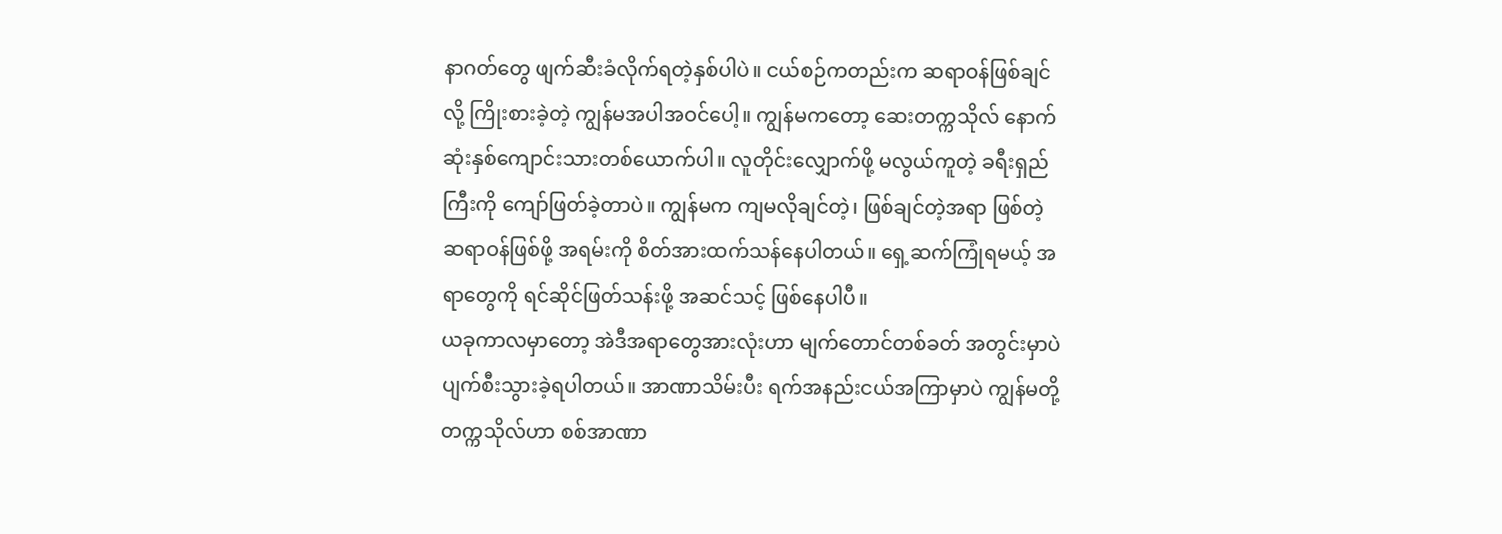နာဂတ်တွေ ဖျက်ဆီးခံလိုက်ရတဲ့နှစ်ပါပဲ။ ငယ်စဉ်ကတည်းက ဆရာဝန်ဖြစ်ချင်လို့ ကြိုးစားခဲ့တဲ့ ကျွန်မအပါအဝင်ပေါ့။ ကျွန်မကတော့ ဆေးတက္ကသိုလ် နောက်ဆုံးနှစ်ကျောင်းသားတစ်ယောက်ပါ။ လူတိုင်းလျှောက်ဖို့ မလွယ်ကူတဲ့ ခရီးရှည်ကြီးကို ကျော်ဖြတ်ခဲ့တာပဲ။ ကျွန်မက ကျမလိုချင်တဲ့၊ ဖြစ်ချင်တဲ့အရာ ဖြစ်တဲ့ ဆရာဝန်ဖြစ်ဖို့ အရမ်းကို စိတ်အားထက်သန်နေပါတယ်။ ရှေ့ဆက်ကြုံရမယ့် အရာတွေကို ရင်ဆိုင်ဖြတ်သန်းဖို့ အဆင်သင့် ဖြစ်နေပါပီ။
ယခုကာလမှာတော့ အဲဒီအရာတွေအားလုံးဟာ မျက်တောင်တစ်ခတ် အတွင်းမှာပဲ ပျက်စီးသွားခဲ့ရပါတယ်။ အာဏာသိမ်းပီး ရက်အနည်းငယ်အကြာမှာပဲ ကျွန်မတို့တက္ကသိုလ်ဟာ စစ်အာဏာ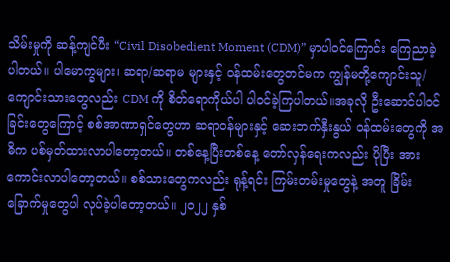သိမ်းမှုကို ဆန့်ကျင်ပီး “Civil Disobedient Moment (CDM)” မှာပါဝင်ကြောင်း ကြေညာခဲ့ပါတယ်။ ပါမောက္ခများ၊ ဆရာ/ဆရာမ များနှင့် ဝန်ထမ်းတွေတင်မက ကျွန်မတို့ကျောင်းသူ/ကျောင်းသားတွေလည်း CDM ကို စိတ်ရောကိုယ်ပါ ပါဝင်ခဲ့ကြပါတယ်။အခုလို ဦးဆောင်ပါဝင်ခြင်းတွေကြောင့် စစ်အာဏာရှင်တွေဟာ ဆရာဝန်များနှင့် ဆေးဘက်နှီးနွယ် ဝန်ထမ်းတွေကို အဓိက ပစ်မှတ်ထားလာပါတော့တယ်။ တစ်နေ့ပြီးတစ်နေ့ တော်လှန်ရေးကလည်း ပိုပြီး အားကောင်းလာပါတော့တယ်။ စစ်သားတွေကလည်း ရုန့်ရင်း ကြမ်းတမ်းမှုတွေနဲ့ အတူ ခြိမ်းခြောက်မှုတွေပါ လုပ်ခဲ့ပါတော့တယ်။ ၂၀၂၂ နှစ်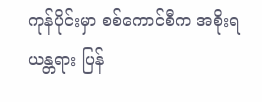ကုန်ပိုင်းမှာ စစ်ကောင်စီက အစိုးရ ယန္တရား ပြန်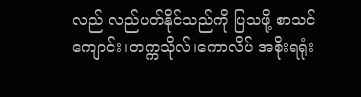လည် လည်ပတ်နိုင်သည်ကို ပြသဖို့ စာသင်ကျောင်း၊တက္ကသိုလ်၊ကောလိပ် အစိုးရရုံး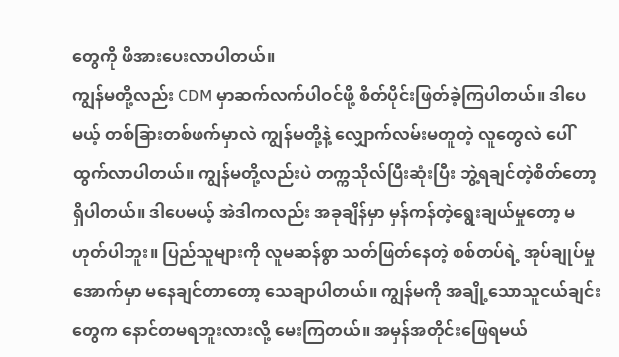တွေကို ဖိအားပေးလာပါတယ်။
ကျွန်မတို့လည်း CDM မှာဆက်လက်ပါဝင်ဖို့ စိတ်ပိုင်းဖြတ်ခဲ့ကြပါတယ်။ ဒါပေမယ့် တစ်ခြားတစ်ဖက်မှာလဲ ကျွန်မတို့နဲ့ လျှောက်လမ်းမတူတဲ့ လူတွေလဲ ပေါ်ထွက်လာပါတယ်။ ကျွန်မတို့လည်းပဲ တက္ကသိုလ်ပြီးဆုံးပြီး ဘွဲ့ရချင်တဲ့စိတ်တော့ရှိပါတယ်။ ဒါပေမယ့် အဲဒါကလည်း အခုချိန်မှာ မှန်ကန်တဲ့ရွေးချယ်မှုတော့ မဟုတ်ပါဘူး။ ပြည်သူများကို လူမဆန်စွာ သတ်ဖြတ်နေတဲ့ စစ်တပ်ရဲ့ အုပ်ချုပ်မှုအောက်မှာ မနေချင်တာတော့ သေချာပါတယ်။ ကျွန်မကို အချို့သောသူငယ်ချင်းတွေက နောင်တမရဘူးလားလို့ မေးကြတယ်။ အမှန်အတိုင်းဖြေရမယ်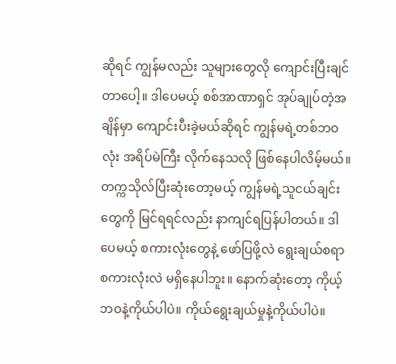ဆိုရင် ကျွန်မလည်း သူများတွေလို ကျောင်းပြီးချင်တာပေါ့။ ဒါပေမယ့် စစ်အာဏာရှင် အုပ်ချုပ်တဲ့အချိန်မှာ ကျောင်းပီးခဲ့မယ်ဆိုရင် ကျွန်မရဲ့တစ်ဘဝလုံး အရိပ်မဲကြီး လိုက်နေသလို ဖြစ်နေပါလိမ့်မယ်။ တက္ကသိုလ်ပြီးဆုံးတော့မယ့် ကျွန်မရဲ့သူငယ်ချင်းတွေကို မြင်ရရင်လည်း နာကျင်ရပြန်ပါတယ်။ ဒါပေမယ့် စကားလုံးတွေနဲ့ ဖော်ပြဖို့လဲ ရွေးချယ်စရာ စကားလုံးလဲ မရှိနေပါဘူး။ နောက်ဆုံးတော့ ကိုယ့်ဘဝနဲ့ကိုယ်ပါပဲ။ ကိုယ်ရွေးချယ်မှုနဲ့ကိုယ်ပါပဲ။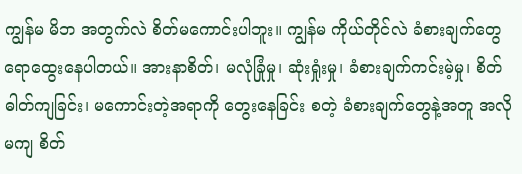ကျွန်မ မိဘ အတွက်လဲ စိတ်မကောင်းပါဘူး။ ကျွန်မ ကိုယ်တိုင်လဲ ခံစားချက်တွေ ရောထွေးနေပါတယ်။ အားနာစိတ်၊ မလုံခြုံမှု၊ ဆုံးရှုံးမှု၊ ခံစားချက်ကင်းမဲ့မှု၊ စိတ်ဓါတ်ကျခြင်း၊ မကောင်းတဲ့အရာကို တွေးနေခြင်း စတဲ့ ခံစားချက်တွေနဲ့အတူ အလိုမကျ စိတ်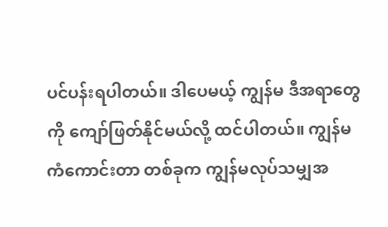ပင်ပန်းရပါတယ်။ ဒါပေမယ့် ကျွန်မ ဒီအရာတွေကို ကျော်ဖြတ်နိုင်မယ်လို့ ထင်ပါတယ်။ ကျွန်မကံကောင်းတာ တစ်ခုက ကျွန်မလုပ်သမျှအ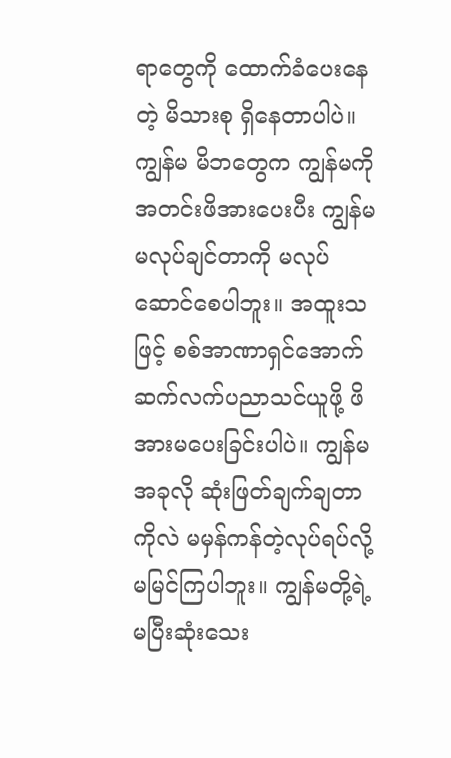ရာတွေကို ထောက်ခံပေးနေတဲ့ မိသားစု ရှိနေတာပါပဲ။ ကျွန်မ မိဘတွေက ကျွန်မကို အတင်းဖိအားပေးပီး ကျွန်မ မလုပ်ချင်တာကို မလုပ်ဆောင်စေပါဘူး။ အထူးသဖြင့် စစ်အာဏာရှင်အောက် ဆက်လက်ပညာသင်ယူဖို့ ဖိအားမပေးခြင်းပါပဲ။ ကျွန်မအခုလို ဆုံးဖြတ်ချက်ချတာကိုလဲ မမှန်ကန်တဲ့လုပ်ရပ်လို့ မမြင်ကြပါဘူး။ ကျွန်မတို့ရဲ့ မပြီးဆုံးသေး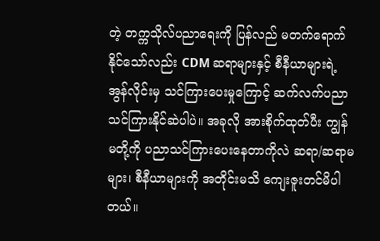တဲ့ တက္ကသိုလ်ပညာရေးကို ပြန်လည် မတက်ရောက်နိုင်သော်လည်း CDM ဆရာများနှင့် စီနီယာများရဲ့ အွန်လိုင်းမှ သင်ကြားပေးမှုကြောင့် ဆက်လက်ပညာသင်ကြားနိုင်ဆဲပါပဲ။ အခုလို အားစိုက်ထုတ်ပီး ကျွန်မတို့ကို ပညာသင်ကြားပေးနေတာကိုလဲ ဆရာ/ဆရာမများ၊ စီနီယာများကို အတိုင်းမသိ ကျေးဇူးတင်မိပါတယ်။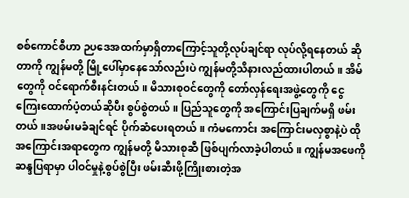စစ်ကောင်စီဟာ ဉပဒေအထက်မှာရှိတာကြောင့်သူတို့လုပ်ချင်ရာ လုပ်လို့ရနေတယ် ဆိုတာကို ကျွန်မတို့ မြို့ပေါ်မှာနေသော်လည်းပဲ ကျွန်မတို့သိနားလည်ထားပါတယ်။ အိမ်တွေကို ဝင်ရောက်စီးနင်းတယ်။ မိသားစုဝင်တွေကို တော်လှန်ရေးအဖွဲ့တွေကို ငွေကြေးထောက်ပံ့တယ်ဆိုပီး စွပ်စွဲတယ်။ ပြည်သူတွေကို အကြောင်းပြချက်မရှိ ဖမ်းတယ်။အဖမ်းမခံချင်ရင် ပိုက်ဆံပေးရတယ်။ ကံမကောင်း အကြောင်းမလှစွာနဲ့ပဲ ထိုအကြောင်းအရာတွေက ကျွန်မတို့ မိသားစုဆီ ဖြစ်ပျက်လာခဲ့ပါတယ်။ ကျွန်မအဖေကို ဆန္ဒပြရာမှာ ပါဝင်မှုနဲ့စွပ်စွဲပြီး ဖမ်းဆီးဖို့ကြိုးစားတဲ့အ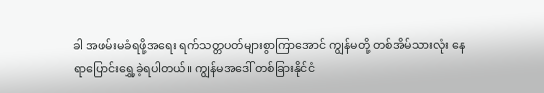ခါ အဖမ်းမခံရဖို့အရေး ရက်သတ္တပတ်များစွာကြာအောင် ကျွန်မတို့ တစ်အိမ်သားလုံး နေရာပြောင်းရွှေ့ခဲ့ရပါတယ်။ ကျွန်မအဒေါ် တစ်ခြားနိုင်ငံ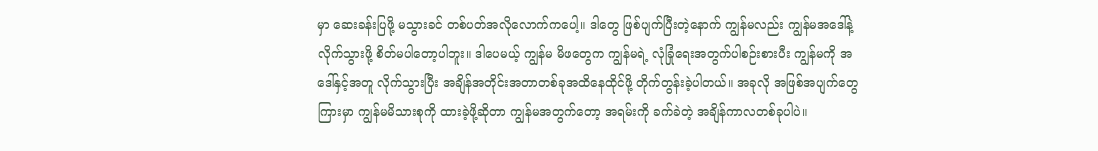မှာ ဆေးခန်းပြဖို့ မသွားခင် တစ်ပတ်အလိုလောက်ကပေါ့။ ဒါတွေ ဖြစ်ပျက်ပြီးတဲ့နောက် ကျွန်မလည်း ကျွန်မအဒေါ်နဲ့ လိုက်သွားဖို့ စိတ်မပါတော့ပါဘူး။ ဒါပေမယ့် ကျွန်မ မိဖတွေက ကျွန်မရဲ့ လုံခြုံရေးအတွက်ပါစဉ်းစားပီး ကျွန်မကို အဒေါ်နှင့်အတူ လိုက်သွားပြီး အချိန်အတိုင်းအတာတစ်ခုအထိနေထိုင်ဖို့ တိုက်တွန်းခဲ့ပါတယ်။ အခုလို အဖြစ်အပျက်တွေကြားမှာ ကျွန်မမိသားစုကို ထားခဲ့ဖို့ဆိုတာ ကျွန်မအတွက်တော့ အရမ်းကို ခက်ခဲတဲ့ အချိန်ကာလတစ်ခုပါပဲ။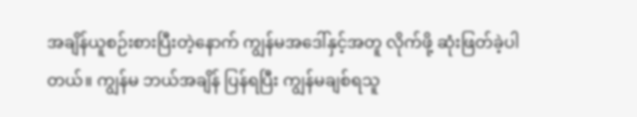အချိန်ယူစဉ်းစားပြီးတဲ့နောက် ကျွန်မအဒေါ်နှင့်အတူ လိုက်ဖို့ ဆုံးဖြတ်ခဲ့ပါတယ်။ ကျွန်မ ဘယ်အချိန် ပြန်ရပြီး ကျွန်မချစ်ရသူ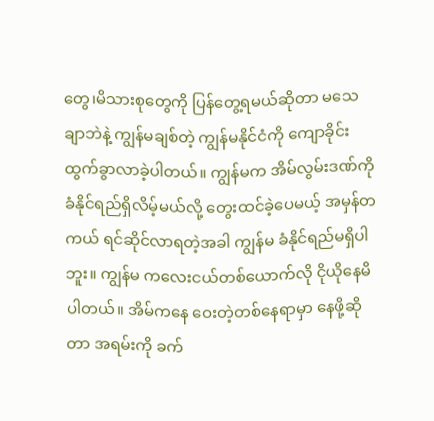တွေ၊မိသားစုတွေကို ပြန်တွေ့ရမယ်ဆိုတာ မသေချာဘဲနဲ့ ကျွန်မချစ်တဲ့ ကျွန်မနိုင်ငံကို ကျောခိုင်းထွက်ခွာလာခဲ့ပါတယ်။ ကျွန်မက အိမ်လွမ်းဒဏ်ကို ခံနိုင်ရည်ရှိလိမ့်မယ်လို့ တွေးထင်ခဲ့ပေမယ့် အမှန်တကယ် ရင်ဆိုင်လာရတဲ့အခါ ကျွန်မ ခံနိုင်ရည်မရှိပါဘူး။ ကျွန်မ ကလေးငယ်တစ်ယောက်လို ငိုယိုနေမိပါတယ်။ အိမ်ကနေ ဝေးတဲ့တစ်နေရာမှာ နေဖို့ဆိုတာ အရမ်းကို ခက်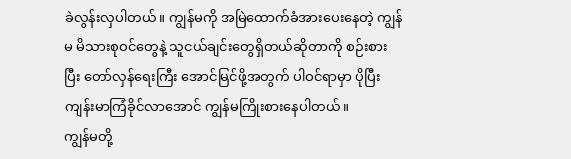ခဲလွန်းလှပါတယ်။ ကျွန်မကို အမြဲထောက်ခံအားပေးနေတဲ့ ကျွန်မ မိသားစုဝင်တွေနဲ့ သူငယ်ချင်းတွေရှိတယ်ဆိုတာကို စဉ်းစားပြီး တော်လှန်ရေးကြီး အောင်မြင်ဖို့အတွက် ပါဝင်ရာမှာ ပိုပြီး ကျန်းမာကြံခိုင်လာအောင် ကျွန်မကြိုးစားနေပါတယ်။
ကျွန်မတို့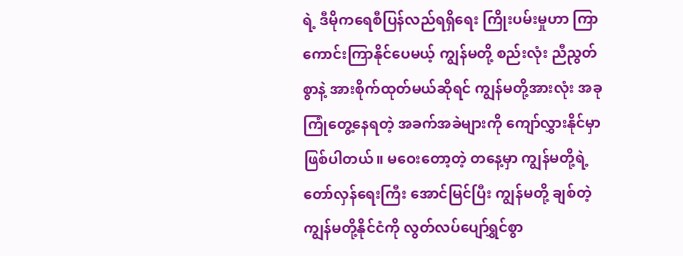ရဲ့ ဒီမိုကရေစီပြန်လည်ရရှိရေး ကြိုးပမ်းမှုဟာ ကြာကောင်းကြာနိုင်ပေမယ့် ကျွန်မတို့ စည်းလုံး ညီညွတ်စွာနဲ့ အားစိုက်ထုတ်မယ်ဆိုရင် ကျွန်မတို့အားလုံး အခုကြုံတွေ့နေရတဲ့ အခက်အခဲများကို ကျော်လွှားနိုင်မှာ ဖြစ်ပါတယ်။ မဝေးတော့တဲ့ တနေ့မှာ ကျွန်မတို့ရဲ့ တော်လှန်ရေးကြီး အောင်မြင်ပြီး ကျွန်မတို့ ချစ်တဲ့ ကျွန်မတို့နိုင်ငံကို လွတ်လပ်ပျော်ရွှင်စွာ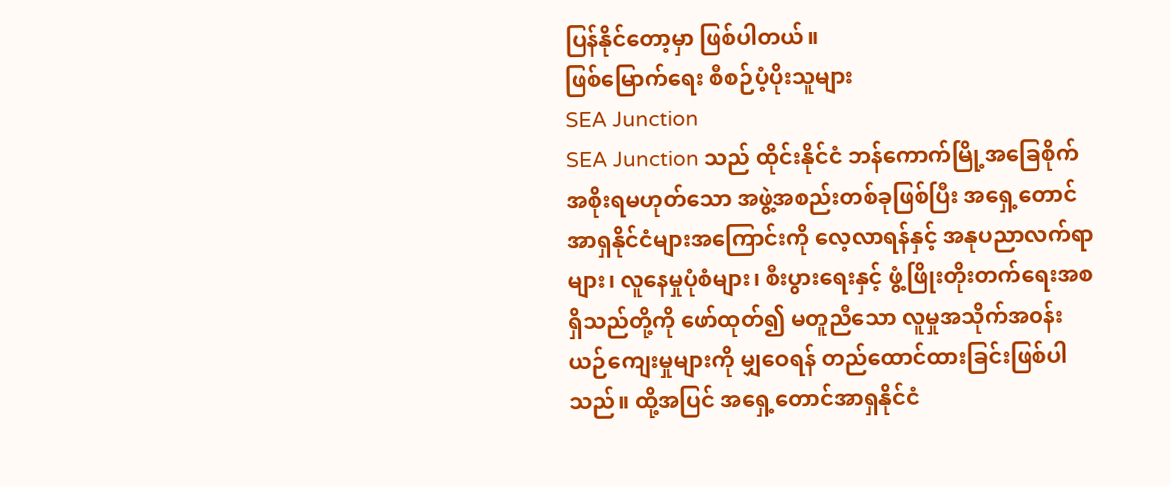ပြန်နိုင်တော့မှာ ဖြစ်ပါတယ်။
ဖြစ်မြောက်ရေး စီစဉ်ပံ့ပိုးသူများ
SEA Junction
SEA Junction သည် ထိုင်းနိုင်ငံ ဘန်ကောက်မြို့အခြေစိုက် အစိုးရမဟုတ်သော အဖွဲ့အစည်းတစ်ခုဖြစ်ပြီး အရှေ့တောင်အာရှနိုင်ငံများအကြောင်းကို လေ့လာရန်နှင့် အနုပညာလက်ရာများ၊ လူနေမှုပုံစံများ၊ စီးပွားရေးနှင့် ဖွံ့ဖြိုးတိုးတက်ရေးအစရှိသည်တို့ကို ဖော်ထုတ်၍ မတူညီသော လူမှုအသိုက်အ၀န်း ယဉ်ကျေးမှုများကို မျှဝေရန် တည်ထောင်ထားခြင်းဖြစ်ပါသည်။ ထို့အပြင် အရှေ့တောင်အာရှနိုင်ငံ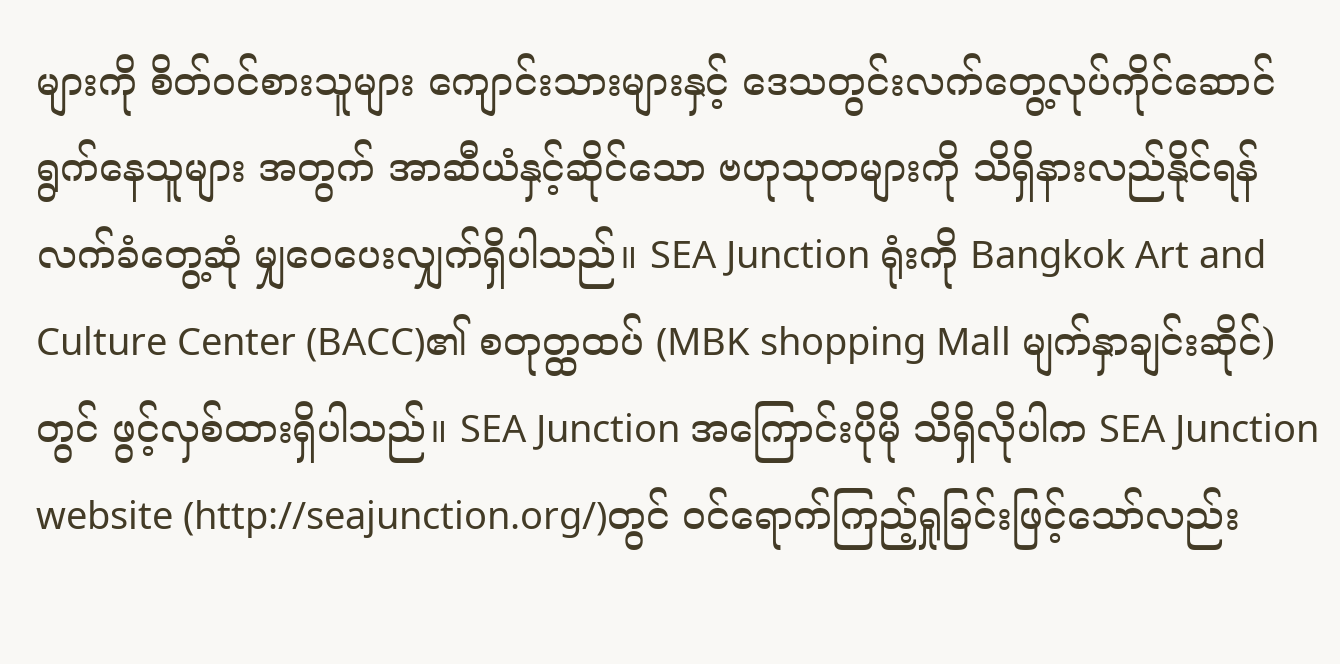များကို စိတ်ဝင်စားသူများ ကျောင်းသားများနှင့် ဒေသတွင်းလက်တွေ့လုပ်ကိုင်ဆောင်ရွက်နေသူများ အတွက် အာဆီယံနှင့်ဆိုင်သော ဗဟုသုတများကို သိရှိနားလည်နိုင်ရန် လက်ခံတွေ့ဆုံ မျှဝေပေးလျှက်ရှိပါသည်။ SEA Junction ရုံးကို Bangkok Art and Culture Center (BACC)၏ စတုတ္ထထပ် (MBK shopping Mall မျက်နှာချင်းဆိုင်) တွင် ဖွင့်လှစ်ထားရှိပါသည်။ SEA Junction အကြောင်းပိုမို သိရှိလိုပါက SEA Junction website (http://seajunction.org/)တွင် ဝင်ရောက်ကြည့်ရှုခြင်းဖြင့်သော်လည်း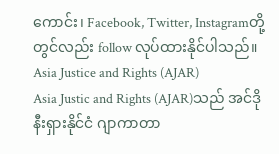ကောင်း၊ Facebook, Twitter, Instagramတို့တွင်လည်း follow လုပ်ထားနိုင်ပါသည်။
Asia Justice and Rights (AJAR)
Asia Justic and Rights (AJAR)သည် အင်ဒိုနီးရှားနိုင်ငံ ဂျာကာတာ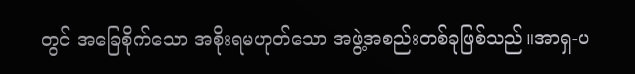တွင် အခြေစိုက်သော အစိုးရမဟုတ်သော အဖွဲ့အစည်းတစ်ခုဖြစ်သည်။အာရှ-ပ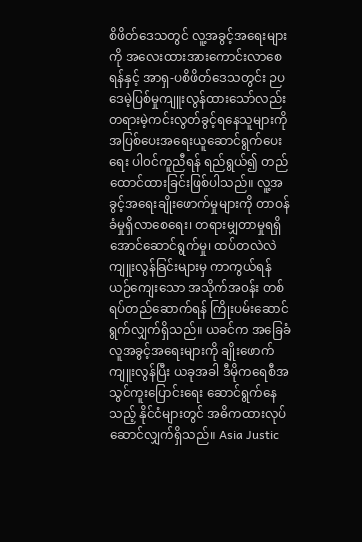စိဖိတ်ဒေသတွင် လူ့အခွင့်အရေးများကို အလေးထားအားကောင်းလာစေရန်နှင့် အာရှ-ပစိဖိတ်ဒေသတွင်း ဉပဒေမဲ့ပြစ်မှုကျူးလွန်ထားသော်လည်း တရားမဲ့ကင်းလွတ်ခွင့်ရနေသူများကို အပြစ်ပေးအရေးယူဆောင်ရွက်ပေးရေး ပါ၀င်ကူညီရန် ရည်ရွယ်၍ တည်ထောင်ထားခြင်းဖြစ်ပါသည်။ လူ့အခွင့်အရေးချိုးဖောက်မှုများကို တာဝန်ခံမှုရှိလာစေရေး၊ တရားမျှတာမှုရရှိအောင်ဆောင်ရွက်မှု၊ ထပ်တလဲလဲကျူးလွန်ခြင်းများမှ ကာကွယ်ရန် ယဉ်ကျေးသော အသိုက်အ၀န်း တစ်ရပ်တည်ဆောက်ရန် ကြိုးပမ်းဆောင်ရွက်လျှက်ရှိသည်။ ယခင်က အခြေခံလူအခွင့်အရေးများကို ချိုးဖောက်ကျူးလွန်ပြီး ယခုအခါ ဒီမိုကရေစီအသွင်ကူးပြောင်းရေး ဆောင်ရွက်နေသည့် နိုင်ငံများတွင် အဓိကထားလုပ် ဆောင်လျှက်ရှိသည်။ Asia Justic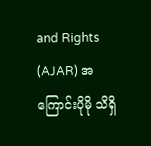and Rights (AJAR) အကြောင်းပိုမို သိရှိ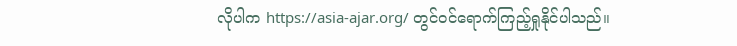လိုပါက https://asia-ajar.org/ တွင်ဝင်ရောက်ကြည့်ရှုနိုင်ပါသည်။